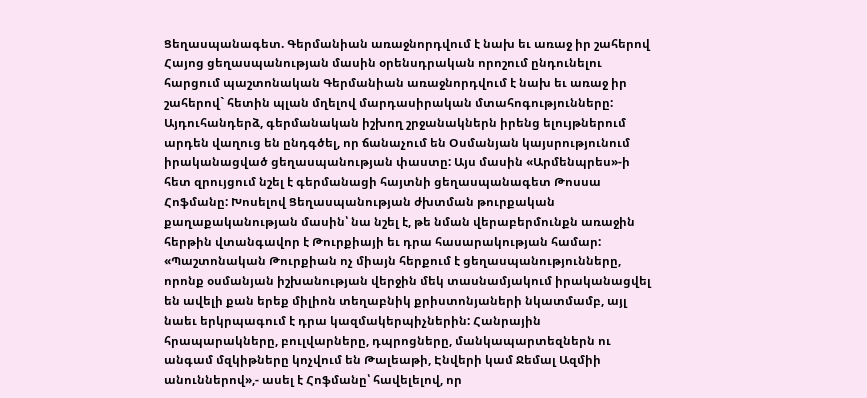Ցեղասպանագետ. Գերմանիան առաջնորդվում է նախ եւ առաջ իր շահերով
Հայոց ցեղասպանության մասին օրենսդրական որոշում ընդունելու հարցում պաշտոնական Գերմանիան առաջնորդվում է նախ եւ առաջ իր շահերով` հետին պլան մղելով մարդասիրական մտահոգությունները: Այդուհանդերձ, գերմանական իշխող շրջանակներն իրենց ելույթներում արդեն վաղուց են ընդգծել, որ ճանաչում են Օսմանյան կայսրությունում իրականացված ցեղասպանության փաստը: Այս մասին «Արմենպրես»-ի հետ զրույցում նշել է գերմանացի հայտնի ցեղասպանագետ Թոսսա Հոֆմանը: Խոսելով Ցեղասպանության ժխտման թուրքական քաղաքականության մասին՝ նա նշել է, թե նման վերաբերմունքն առաջին հերթին վտանգավոր է Թուրքիայի եւ դրա հասարակության համար: «Պաշտոնական Թուրքիան ոչ միայն հերքում է ցեղասպանությունները, որոնք օսմանյան իշխանության վերջին մեկ տասնամյակում իրականացվել են ավելի քան երեք միլիոն տեղաբնիկ քրիստոնյաների նկատմամբ, այլ նաեւ երկրպագում է դրա կազմակերպիչներին: Հանրային հրապարակները, բուլվարները, դպրոցները, մանկապարտեզներն ու անգամ մզկիթները կոչվում են Թալեաթի, Էնվերի կամ Ջեմալ Ազմիի անուններով»,- ասել է Հոֆմանը՝ հավելելով, որ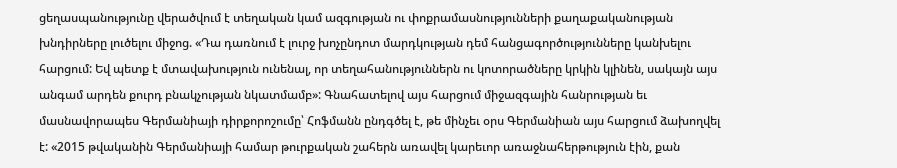ցեղասպանությունը վերածվում է տեղական կամ ազգության ու փոքրամասնությունների քաղաքականության խնդիրները լուծելու միջոց. «Դա դառնում է լուրջ խոչընդոտ մարդկության դեմ հանցագործությունները կանխելու հարցում: Եվ պետք է մտավախություն ունենալ, որ տեղահանություններն ու կոտորածները կրկին կլինեն, սակայն այս անգամ արդեն քուրդ բնակչության նկատմամբ»: Գնահատելով այս հարցում միջազգային հանրության եւ մասնավորապես Գերմանիայի դիրքորոշումը՝ Հոֆմանն ընդգծել է, թե մինչեւ օրս Գերմանիան այս հարցում ձախողվել է: «2015 թվականին Գերմանիայի համար թուրքական շահերն առավել կարեւոր առաջնահերթություն էին, քան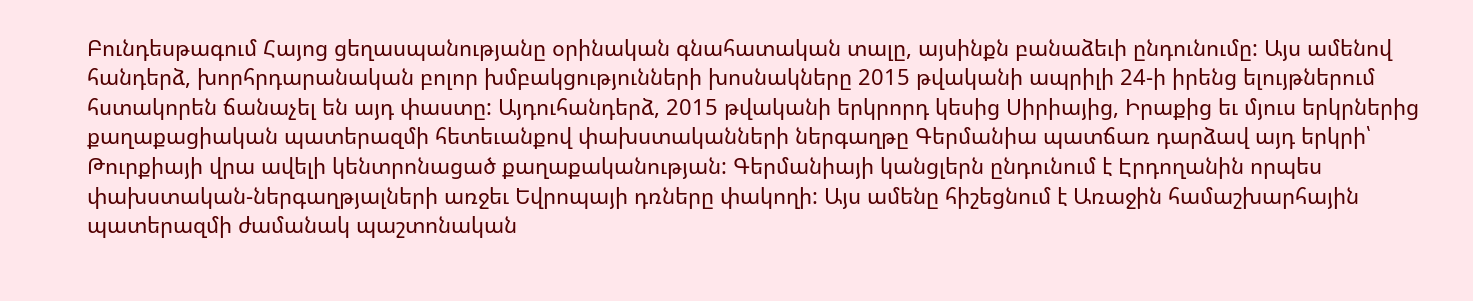Բունդեսթագում Հայոց ցեղասպանությանը օրինական գնահատական տալը, այսինքն բանաձեւի ընդունումը: Այս ամենով հանդերձ, խորհրդարանական բոլոր խմբակցությունների խոսնակները 2015 թվականի ապրիլի 24-ի իրենց ելույթներում հստակորեն ճանաչել են այդ փաստը: Այդուհանդերձ, 2015 թվականի երկրորդ կեսից Սիրիայից, Իրաքից եւ մյուս երկրներից քաղաքացիական պատերազմի հետեւանքով փախստականների ներգաղթը Գերմանիա պատճառ դարձավ այդ երկրի՝ Թուրքիայի վրա ավելի կենտրոնացած քաղաքականության: Գերմանիայի կանցլերն ընդունում է Էրդողանին որպես փախստական-ներգաղթյալների առջեւ Եվրոպայի դռները փակողի: Այս ամենը հիշեցնում է Առաջին համաշխարհային պատերազմի ժամանակ պաշտոնական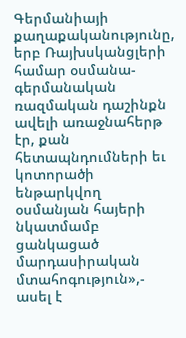Գերմանիայի քաղաքականությունը, երբ Ռայխսկանցլերի համար օսմանա-գերմանական ռազմական դաշինքն ավելի առաջնահերթ էր, քան հետապնդումների եւ կոտորածի ենթարկվող օսմանյան հայերի նկատմամբ ցանկացած մարդասիրական մտահոգություն»,- ասել է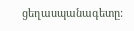ցեղասպանագետը: